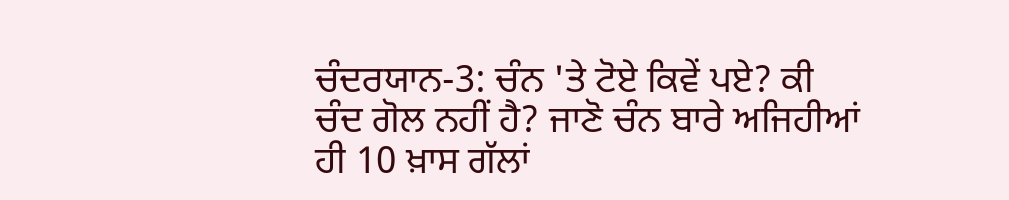ਚੰਦਰਯਾਨ-3: ਚੰਨ 'ਤੇ ਟੋਏ ਕਿਵੇਂ ਪਏ? ਕੀ ਚੰਦ ਗੋਲ ਨਹੀਂ ਹੈ? ਜਾਣੋ ਚੰਨ ਬਾਰੇ ਅਜਿਹੀਆਂ ਹੀ 10 ਖ਼ਾਸ ਗੱਲਾਂ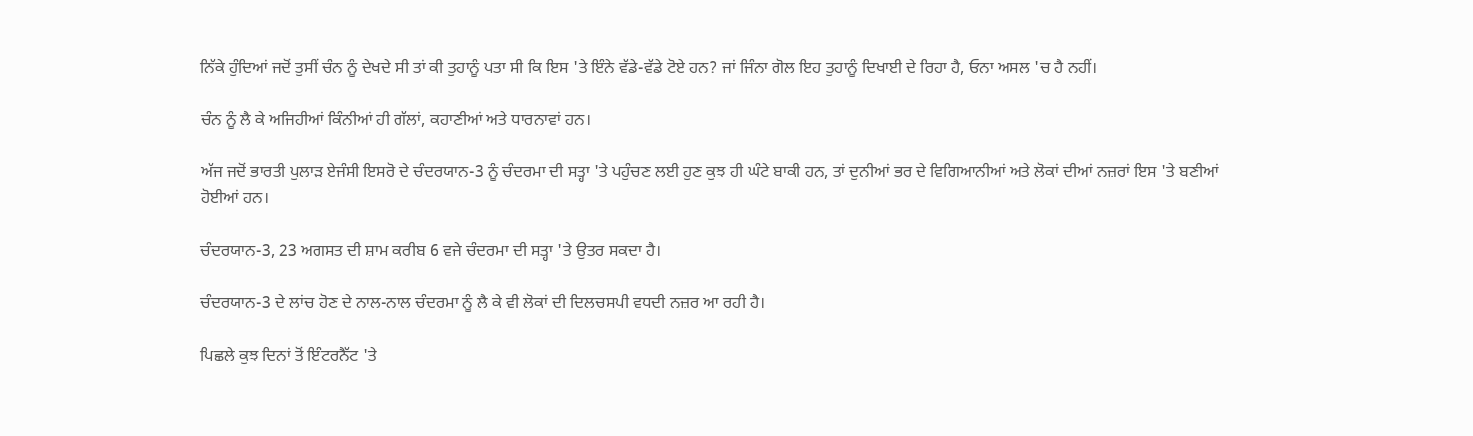ਨਿੱਕੇ ਹੁੰਦਿਆਂ ਜਦੋਂ ਤੁਸੀਂ ਚੰਨ ਨੂੰ ਦੇਖਦੇ ਸੀ ਤਾਂ ਕੀ ਤੁਹਾਨੂੰ ਪਤਾ ਸੀ ਕਿ ਇਸ 'ਤੇ ਇੰਨੇ ਵੱਡੇ-ਵੱਡੇ ਟੋਏ ਹਨ? ਜਾਂ ਜਿੰਨਾ ਗੋਲ ਇਹ ਤੁਹਾਨੂੰ ਦਿਖਾਈ ਦੇ ਰਿਹਾ ਹੈ, ਓਨਾ ਅਸਲ 'ਚ ਹੈ ਨਹੀਂ।

ਚੰਨ ਨੂੰ ਲੈ ਕੇ ਅਜਿਹੀਆਂ ਕਿੰਨੀਆਂ ਹੀ ਗੱਲਾਂ, ਕਹਾਣੀਆਂ ਅਤੇ ਧਾਰਨਾਵਾਂ ਹਨ।

ਅੱਜ ਜਦੋਂ ਭਾਰਤੀ ਪੁਲਾੜ ਏਜੰਸੀ ਇਸਰੋ ਦੇ ਚੰਦਰਯਾਨ-3 ਨੂੰ ਚੰਦਰਮਾ ਦੀ ਸਤ੍ਹਾ 'ਤੇ ਪਹੁੰਚਣ ਲਈ ਹੁਣ ਕੁਝ ਹੀ ਘੰਟੇ ਬਾਕੀ ਹਨ, ਤਾਂ ਦੁਨੀਆਂ ਭਰ ਦੇ ਵਿਗਿਆਨੀਆਂ ਅਤੇ ਲੋਕਾਂ ਦੀਆਂ ਨਜ਼ਰਾਂ ਇਸ 'ਤੇ ਬਣੀਆਂ ਹੋਈਆਂ ਹਨ।

ਚੰਦਰਯਾਨ-3, 23 ਅਗਸਤ ਦੀ ਸ਼ਾਮ ਕਰੀਬ 6 ਵਜੇ ਚੰਦਰਮਾ ਦੀ ਸਤ੍ਹਾ 'ਤੇ ਉਤਰ ਸਕਦਾ ਹੈ।

ਚੰਦਰਯਾਨ-3 ਦੇ ਲਾਂਚ ਹੋਣ ਦੇ ਨਾਲ-ਨਾਲ ਚੰਦਰਮਾ ਨੂੰ ਲੈ ਕੇ ਵੀ ਲੋਕਾਂ ਦੀ ਦਿਲਚਸਪੀ ਵਧਦੀ ਨਜ਼ਰ ਆ ਰਹੀ ਹੈ।

ਪਿਛਲੇ ਕੁਝ ਦਿਨਾਂ ਤੋਂ ਇੰਟਰਨੈੱਟ 'ਤੇ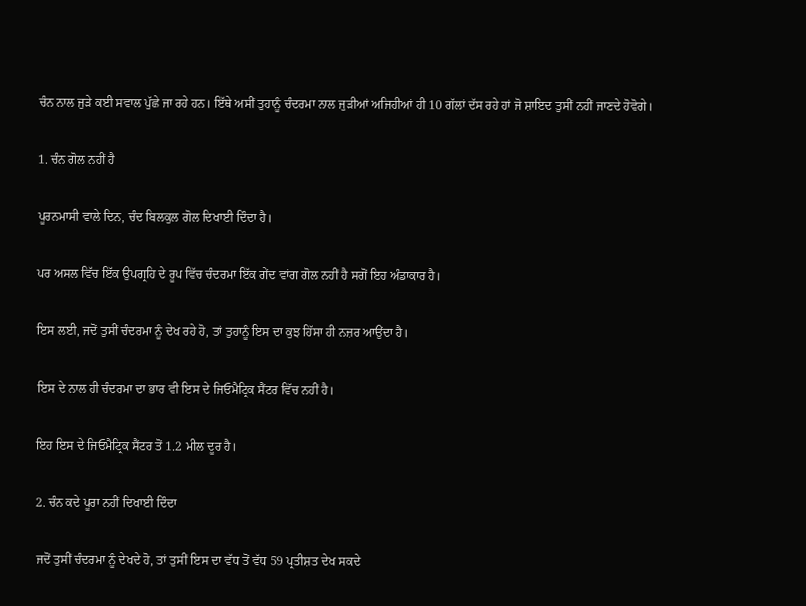ਚੰਨ ਨਾਲ ਜੁੜੇ ਕਈ ਸਵਾਲ ਪੁੱਛੇ ਜਾ ਰਹੇ ਹਨ। ਇੱਥੇ ਅਸੀਂ ਤੁਹਾਨੂੰ ਚੰਦਰਮਾ ਨਾਲ ਜੁੜੀਆਂ ਅਜਿਹੀਆਂ ਹੀ 10 ਗੱਲਾਂ ਦੱਸ ਰਹੇ ਹਾਂ ਜੋ ਸ਼ਾਇਦ ਤੁਸੀਂ ਨਹੀਂ ਜਾਣਦੇ ਹੋਵੋਗੇ।

1. ਚੰਨ ਗੋਲ ਨਹੀਂ ਹੈ

ਪੂਰਨਮਾਸੀ ਵਾਲੇ ਦਿਨ, ਚੰਦ ਬਿਲਕੁਲ ਗੋਲ ਦਿਖਾਈ ਦਿੰਦਾ ਹੈ।

ਪਰ ਅਸਲ ਵਿੱਚ ਇੱਕ ਉਪਗ੍ਰਹਿ ਦੇ ਰੂਪ ਵਿੱਚ ਚੰਦਰਮਾ ਇੱਕ ਗੇਂਦ ਵਾਂਗ ਗੋਲ ਨਹੀਂ ਹੈ ਸਗੋਂ ਇਹ ਅੰਡਾਕਾਰ ਹੈ।

ਇਸ ਲਈ, ਜਦੋਂ ਤੁਸੀਂ ਚੰਦਰਮਾ ਨੂੰ ਦੇਖ ਰਹੇ ਹੋ, ਤਾਂ ਤੁਹਾਨੂੰ ਇਸ ਦਾ ਕੁਝ ਹਿੱਸਾ ਹੀ ਨਜ਼ਰ ਆਉਂਦਾ ਹੈ।

ਇਸ ਦੇ ਨਾਲ ਹੀ ਚੰਦਰਮਾ ਦਾ ਭਾਰ ਵੀ ਇਸ ਦੇ ਜਿਓਮੈਟ੍ਰਿਕ ਸੈਂਟਰ ਵਿੱਚ ਨਹੀਂ ਹੈ।

ਇਹ ਇਸ ਦੇ ਜਿਓਮੈਟ੍ਰਿਕ ਸੈਂਟਰ ਤੋਂ 1.2 ਮੀਲ ਦੂਰ ਹੈ।

2. ਚੰਨ ਕਦੇ ਪੂਰਾ ਨਹੀਂ ਦਿਖਾਈ ਦਿੰਦਾ

ਜਦੋਂ ਤੁਸੀਂ ਚੰਦਰਮਾ ਨੂੰ ਦੇਖਦੇ ਹੋ, ਤਾਂ ਤੁਸੀਂ ਇਸ ਦਾ ਵੱਧ ਤੋਂ ਵੱਧ 59 ਪ੍ਰਤੀਸ਼ਤ ਦੇਖ ਸਕਦੇ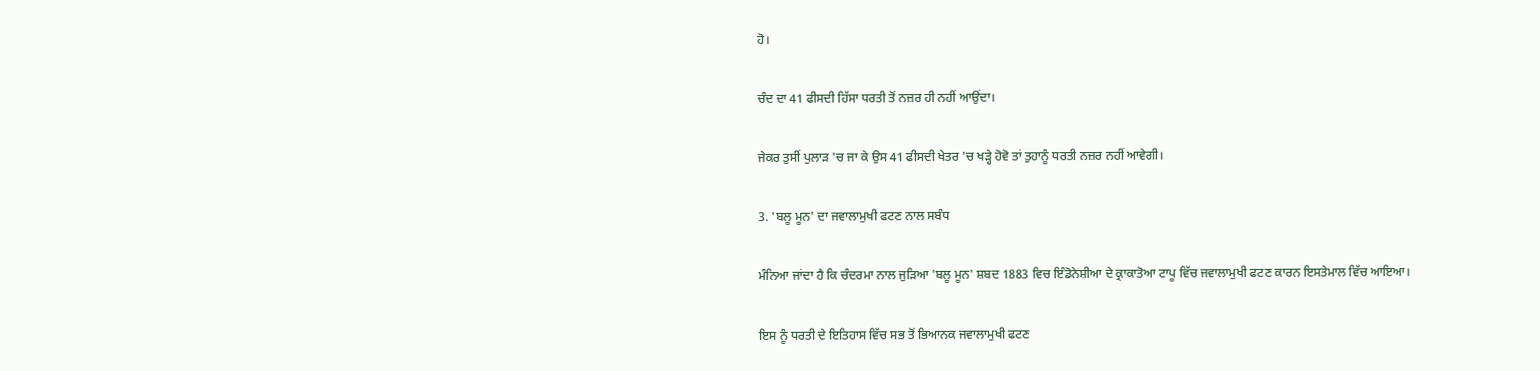ਹੋ।

ਚੰਦ ਦਾ 41 ਫੀਸਦੀ ਹਿੱਸਾ ਧਰਤੀ ਤੋਂ ਨਜ਼ਰ ਹੀ ਨਹੀਂ ਆਉਂਦਾ।

ਜੇਕਰ ਤੁਸੀਂ ਪੁਲਾੜ 'ਚ ਜਾ ਕੇ ਉਸ 41 ਫੀਸਦੀ ਖੇਤਰ 'ਚ ਖੜ੍ਹੇ ਹੋਵੋ ਤਾਂ ਤੁਹਾਨੂੰ ਧਰਤੀ ਨਜ਼ਰ ਨਹੀਂ ਆਵੇਗੀ।

3. 'ਬਲੂ ਮੂਨ' ਦਾ ਜਵਾਲਾਮੁਖੀ ਫਟਣ ਨਾਲ ਸਬੰਧ

ਮੰਨਿਆ ਜਾਂਦਾ ਹੈ ਕਿ ਚੰਦਰਮਾ ਨਾਲ ਜੁੜਿਆ 'ਬਲੂ ਮੂਨ' ਸ਼ਬਦ 1883 ਵਿਚ ਇੰਡੋਨੇਸ਼ੀਆ ਦੇ ਕ੍ਰਾਕਾਤੋਆ ਟਾਪੂ ਵਿੱਚ ਜਵਾਲਾਮੁਖੀ ਫਟਣ ਕਾਰਨ ਇਸਤੇਮਾਲ ਵਿੱਚ ਆਇਆ।

ਇਸ ਨੂੰ ਧਰਤੀ ਦੇ ਇਤਿਹਾਸ ਵਿੱਚ ਸਭ ਤੋਂ ਭਿਆਨਕ ਜਵਾਲਾਮੁਖੀ ਫਟਣ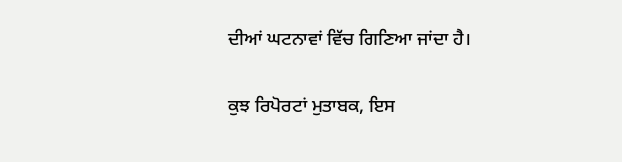ਦੀਆਂ ਘਟਨਾਵਾਂ ਵਿੱਚ ਗਿਣਿਆ ਜਾਂਦਾ ਹੈ।

ਕੁਝ ਰਿਪੋਰਟਾਂ ਮੁਤਾਬਕ, ਇਸ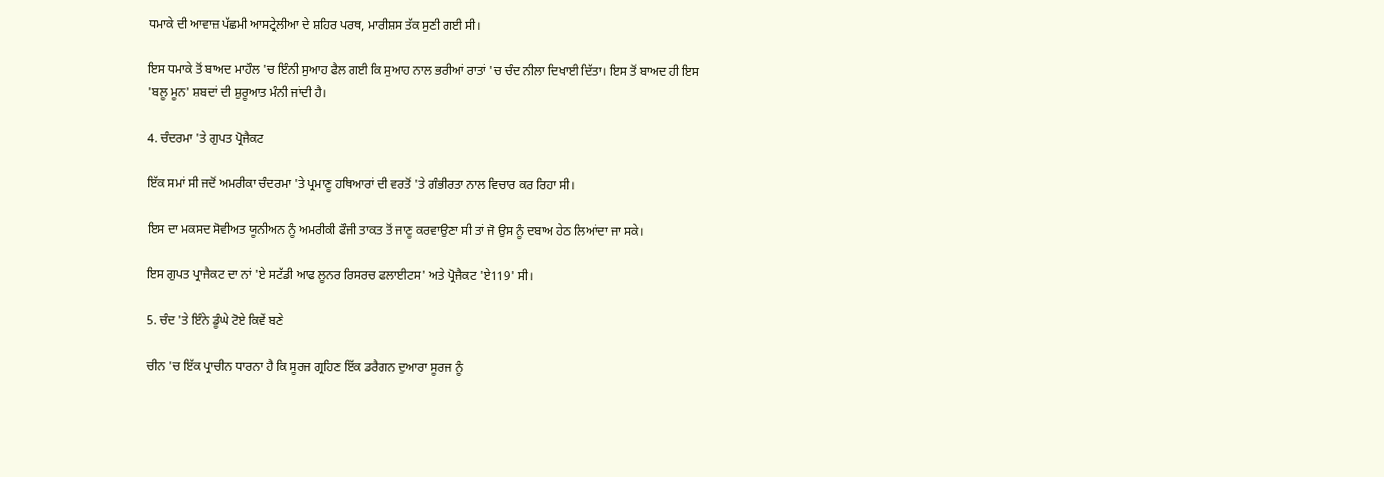ਧਮਾਕੇ ਦੀ ਆਵਾਜ਼ ਪੱਛਮੀ ਆਸਟ੍ਰੇਲੀਆ ਦੇ ਸ਼ਹਿਰ ਪਰਥ, ਮਾਰੀਸ਼ਸ ਤੱਕ ਸੁਣੀ ਗਈ ਸੀ।

ਇਸ ਧਮਾਕੇ ਤੋਂ ਬਾਅਦ ਮਾਹੌਲ 'ਚ ਇੰਨੀ ਸੁਆਹ ਫੈਲ ਗਈ ਕਿ ਸੁਆਹ ਨਾਲ ਭਰੀਆਂ ਰਾਤਾਂ 'ਚ ਚੰਦ ਨੀਲਾ ਦਿਖਾਈ ਦਿੱਤਾ। ਇਸ ਤੋਂ ਬਾਅਦ ਹੀ ਇਸ 'ਬਲੂ ਮੂਨ' ਸ਼ਬਦਾਂ ਦੀ ਸ਼ੁਰੂਆਤ ਮੰਨੀ ਜਾਂਦੀ ਹੈ।

4. ਚੰਦਰਮਾ 'ਤੇ ਗੁਪਤ ਪ੍ਰੋਜੈਕਟ

ਇੱਕ ਸਮਾਂ ਸੀ ਜਦੋਂ ਅਮਰੀਕਾ ਚੰਦਰਮਾ 'ਤੇ ਪ੍ਰਮਾਣੂ ਹਥਿਆਰਾਂ ਦੀ ਵਰਤੋਂ 'ਤੇ ਗੰਭੀਰਤਾ ਨਾਲ ਵਿਚਾਰ ਕਰ ਰਿਹਾ ਸੀ।

ਇਸ ਦਾ ਮਕਸਦ ਸੋਵੀਅਤ ਯੂਨੀਅਨ ਨੂੰ ਅਮਰੀਕੀ ਫੌਜੀ ਤਾਕਤ ਤੋਂ ਜਾਣੂ ਕਰਵਾਉਣਾ ਸੀ ਤਾਂ ਜੋ ਉਸ ਨੂੰ ਦਬਾਅ ਹੇਠ ਲਿਆਂਦਾ ਜਾ ਸਕੇ।

ਇਸ ਗੁਪਤ ਪ੍ਰਾਜੈਕਟ ਦਾ ਨਾਂ 'ਏ ਸਟੱਡੀ ਆਫ ਲੂਨਰ ਰਿਸਰਚ ਫਲਾਈਟਸ' ਅਤੇ ਪ੍ਰੋਜੈਕਟ 'ਏ119' ਸੀ।

5. ਚੰਦ 'ਤੇ ਇੰਨੇ ਡੂੰਘੇ ਟੋਏ ਕਿਵੇਂ ਬਣੇ

ਚੀਨ 'ਚ ਇੱਕ ਪ੍ਰਾਚੀਨ ਧਾਰਨਾ ਹੈ ਕਿ ਸੂਰਜ ਗ੍ਰਹਿਣ ਇੱਕ ਡਰੈਗਨ ਦੁਆਰਾ ਸੂਰਜ ਨੂੰ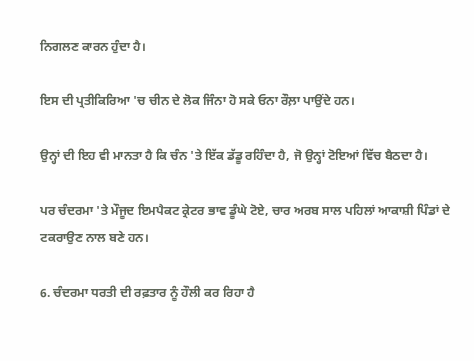ਨਿਗਲਣ ਕਾਰਨ ਹੁੰਦਾ ਹੈ।

ਇਸ ਦੀ ਪ੍ਰਤੀਕਿਰਿਆ 'ਚ ਚੀਨ ਦੇ ਲੋਕ ਜਿੰਨਾ ਹੋ ਸਕੇ ਓਨਾ ਰੌਲ਼ਾ ਪਾਉਂਦੇ ਹਨ।

ਉਨ੍ਹਾਂ ਦੀ ਇਹ ਵੀ ਮਾਨਤਾ ਹੈ ਕਿ ਚੰਨ 'ਤੇ ਇੱਕ ਡੱਡੂ ਰਹਿੰਦਾ ਹੈ, ਜੋ ਉਨ੍ਹਾਂ ਟੋਇਆਂ ਵਿੱਚ ਬੈਠਦਾ ਹੈ।

ਪਰ ਚੰਦਰਮਾ 'ਤੇ ਮੌਜੂਦ ਇਮਪੈਕਟ ਕ੍ਰੇਟਰ ਭਾਵ ਡੂੰਘੇ ਟੋਏ, ਚਾਰ ਅਰਬ ਸਾਲ ਪਹਿਲਾਂ ਆਕਾਸ਼ੀ ਪਿੰਡਾਂ ਦੇ ਟਕਰਾਉਣ ਨਾਲ ਬਣੇ ਹਨ।

6. ਚੰਦਰਮਾ ਧਰਤੀ ਦੀ ਰਫ਼ਤਾਰ ਨੂੰ ਹੌਲੀ ਕਰ ਰਿਹਾ ਹੈ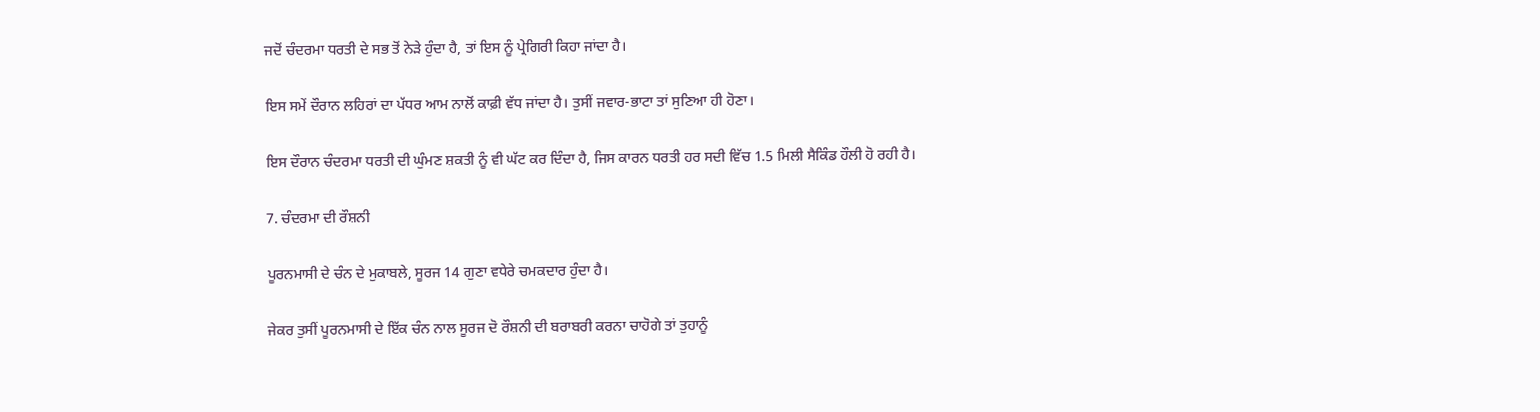ਜਦੋਂ ਚੰਦਰਮਾ ਧਰਤੀ ਦੇ ਸਭ ਤੋਂ ਨੇੜੇ ਹੁੰਦਾ ਹੈ, ਤਾਂ ਇਸ ਨੂੰ ਪ੍ਰੇਗਿਰੀ ਕਿਹਾ ਜਾਂਦਾ ਹੈ।

ਇਸ ਸਮੇਂ ਦੌਰਾਨ ਲਹਿਰਾਂ ਦਾ ਪੱਧਰ ਆਮ ਨਾਲੋਂ ਕਾਫ਼ੀ ਵੱਧ ਜਾਂਦਾ ਹੈ। ਤੁਸੀਂ ਜਵਾਰ-ਭਾਟਾ ਤਾਂ ਸੁਣਿਆ ਹੀ ਹੋਣਾ।

ਇਸ ਦੌਰਾਨ ਚੰਦਰਮਾ ਧਰਤੀ ਦੀ ਘੁੰਮਣ ਸ਼ਕਤੀ ਨੂੰ ਵੀ ਘੱਟ ਕਰ ਦਿੰਦਾ ਹੈ, ਜਿਸ ਕਾਰਨ ਧਰਤੀ ਹਰ ਸਦੀ ਵਿੱਚ 1.5 ਮਿਲੀ ਸੈਕਿੰਡ ਹੌਲੀ ਹੋ ਰਹੀ ਹੈ।

7. ਚੰਦਰਮਾ ਦੀ ਰੌਸ਼ਨੀ

ਪੂਰਨਮਾਸੀ ਦੇ ਚੰਨ ਦੇ ਮੁਕਾਬਲੇ, ਸੂਰਜ 14 ਗੁਣਾ ਵਧੇਰੇ ਚਮਕਦਾਰ ਹੁੰਦਾ ਹੈ।

ਜੇਕਰ ਤੁਸੀਂ ਪੂਰਨਮਾਸੀ ਦੇ ਇੱਕ ਚੰਨ ਨਾਲ ਸੂਰਜ ਦੋ ਰੌਸ਼ਨੀ ਦੀ ਬਰਾਬਰੀ ਕਰਨਾ ਚਾਹੋਗੇ ਤਾਂ ਤੁਹਾਨੂੰ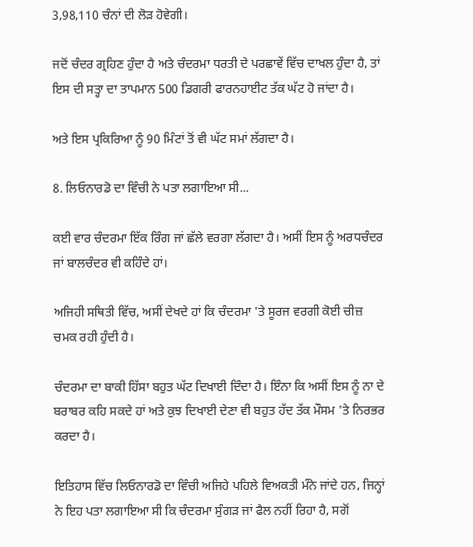3,98,110 ਚੰਨਾਂ ਦੀ ਲੋੜ ਹੋਵੇਗੀ।

ਜਦੋਂ ਚੰਦਰ ਗ੍ਰਹਿਣ ਹੁੰਦਾ ਹੈ ਅਤੇ ਚੰਦਰਮਾ ਧਰਤੀ ਦੇ ਪਰਛਾਵੇਂ ਵਿੱਚ ਦਾਖਲ ਹੁੰਦਾ ਹੈ, ਤਾਂ ਇਸ ਦੀ ਸਤ੍ਹਾ ਦਾ ਤਾਪਮਾਨ 500 ਡਿਗਰੀ ਫਾਰਨਹਾਈਟ ਤੱਕ ਘੱਟ ਹੋ ਜਾਂਦਾ ਹੈ।

ਅਤੇ ਇਸ ਪ੍ਰਕਿਰਿਆ ਨੂੰ 90 ਮਿੰਟਾਂ ਤੋਂ ਵੀ ਘੱਟ ਸਮਾਂ ਲੱਗਦਾ ਹੈ।

8. ਲਿਓਨਾਰਡੋ ਦਾ ਵਿੰਚੀ ਨੇ ਪਤਾ ਲਗਾਇਆ ਸੀ...

ਕਈ ਵਾਰ ਚੰਦਰਮਾ ਇੱਕ ਰਿੰਗ ਜਾਂ ਛੱਲੇ ਵਰਗਾ ਲੱਗਦਾ ਹੈ। ਅਸੀਂ ਇਸ ਨੂੰ ਅਰਧਚੰਦਰ ਜਾਂ ਬਾਲਚੰਦਰ ਵੀ ਕਹਿੰਦੇ ਹਾਂ।

ਅਜਿਹੀ ਸਥਿਤੀ ਵਿੱਚ, ਅਸੀਂ ਦੇਖਦੇ ਹਾਂ ਕਿ ਚੰਦਰਮਾ 'ਤੇ ਸੂਰਜ ਵਰਗੀ ਕੋਈ ਚੀਜ਼ ਚਮਕ ਰਹੀ ਹੁੰਦੀ ਹੈ।

ਚੰਦਰਮਾ ਦਾ ਬਾਕੀ ਹਿੱਸਾ ਬਹੁਤ ਘੱਟ ਦਿਖਾਈ ਦਿੰਦਾ ਹੈ। ਇੰਨਾ ਕਿ ਅਸੀਂ ਇਸ ਨੂੰ ਨਾ ਦੇ ਬਰਾਬਰ ਕਹਿ ਸਕਦੇ ਹਾਂ ਅਤੇ ਕੁਝ ਦਿਖਾਈ ਦੇਣਾ ਵੀ ਬਹੁਤ ਹੱਦ ਤੱਕ ਮੌਸਮ 'ਤੇ ਨਿਰਭਰ ਕਰਦਾ ਹੈ।

ਇਤਿਹਾਸ ਵਿੱਚ ਲਿਓਨਾਰਡੋ ਦਾ ਵਿੰਚੀ ਅਜਿਹੇ ਪਹਿਲੇ ਵਿਅਕਤੀ ਮੰਨੇ ਜਾਂਦੇ ਹਨ, ਜਿਨ੍ਹਾਂ ਨੇ ਇਹ ਪਤਾ ਲਗਾਇਆ ਸੀ ਕਿ ਚੰਦਰਮਾ ਸੁੰਗੜ ਜਾਂ ਫੈਲ ਨਹੀਂ ਰਿਹਾ ਹੈ, ਸਗੋਂ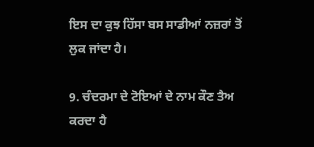ਇਸ ਦਾ ਕੁਝ ਹਿੱਸਾ ਬਸ ਸਾਡੀਆਂ ਨਜ਼ਰਾਂ ਤੋਂ ਲੁਕ ਜਾਂਦਾ ਹੈ।

9. ਚੰਦਰਮਾ ਦੇ ਟੋਇਆਂ ਦੇ ਨਾਮ ਕੌਣ ਤੈਅ ਕਰਦਾ ਹੈ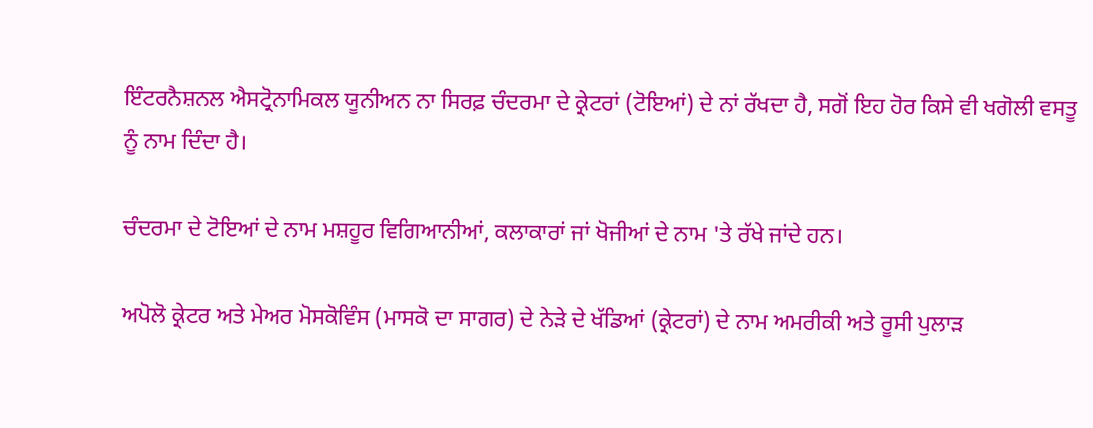ਇੰਟਰਨੈਸ਼ਨਲ ਐਸਟ੍ਰੋਨਾਮਿਕਲ ਯੂਨੀਅਨ ਨਾ ਸਿਰਫ਼ ਚੰਦਰਮਾ ਦੇ ਕ੍ਰੇਟਰਾਂ (ਟੋਇਆਂ) ਦੇ ਨਾਂ ਰੱਖਦਾ ਹੈ, ਸਗੋਂ ਇਹ ਹੋਰ ਕਿਸੇ ਵੀ ਖਗੋਲੀ ਵਸਤੂ ਨੂੰ ਨਾਮ ਦਿੰਦਾ ਹੈ।

ਚੰਦਰਮਾ ਦੇ ਟੋਇਆਂ ਦੇ ਨਾਮ ਮਸ਼ਹੂਰ ਵਿਗਿਆਨੀਆਂ, ਕਲਾਕਾਰਾਂ ਜਾਂ ਖੋਜੀਆਂ ਦੇ ਨਾਮ 'ਤੇ ਰੱਖੇ ਜਾਂਦੇ ਹਨ।

ਅਪੋਲੋ ਕ੍ਰੇਟਰ ਅਤੇ ਮੇਅਰ ਮੋਸਕੋਵਿੰਸ (ਮਾਸਕੋ ਦਾ ਸਾਗਰ) ਦੇ ਨੇੜੇ ਦੇ ਖੱਡਿਆਂ (ਕ੍ਰੇਟਰਾਂ) ਦੇ ਨਾਮ ਅਮਰੀਕੀ ਅਤੇ ਰੂਸੀ ਪੁਲਾੜ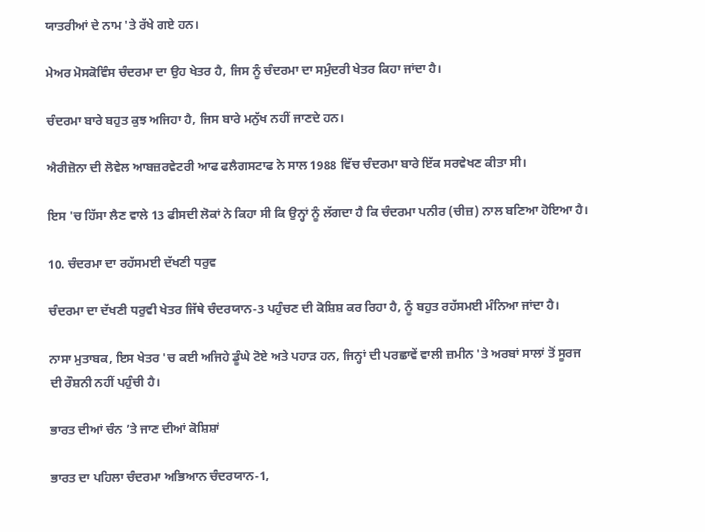ਯਾਤਰੀਆਂ ਦੇ ਨਾਮ 'ਤੇ ਰੱਖੇ ਗਏ ਹਨ।

ਮੇਅਰ ਮੋਸਕੋਵਿੰਸ ਚੰਦਰਮਾ ਦਾ ਉਹ ਖੇਤਰ ਹੈ, ਜਿਸ ਨੂੰ ਚੰਦਰਮਾ ਦਾ ਸਮੁੰਦਰੀ ਖੇਤਰ ਕਿਹਾ ਜਾਂਦਾ ਹੈ।

ਚੰਦਰਮਾ ਬਾਰੇ ਬਹੁਤ ਕੁਝ ਅਜਿਹਾ ਹੈ, ਜਿਸ ਬਾਰੇ ਮਨੁੱਖ ਨਹੀਂ ਜਾਣਦੇ ਹਨ।

ਐਰੀਜ਼ੋਨਾ ਦੀ ਲੋਵੇਲ ਆਬਜ਼ਰਵੇਟਰੀ ਆਫ ਫਲੈਗਸਟਾਫ ਨੇ ਸਾਲ 1988 ਵਿੱਚ ਚੰਦਰਮਾ ਬਾਰੇ ਇੱਕ ਸਰਵੇਖਣ ਕੀਤਾ ਸੀ।

ਇਸ 'ਚ ਹਿੱਸਾ ਲੈਣ ਵਾਲੇ 13 ਫੀਸਦੀ ਲੋਕਾਂ ਨੇ ਕਿਹਾ ਸੀ ਕਿ ਉਨ੍ਹਾਂ ਨੂੰ ਲੱਗਦਾ ਹੈ ਕਿ ਚੰਦਰਮਾ ਪਨੀਰ (ਚੀਜ਼) ਨਾਲ ਬਣਿਆ ਹੋਇਆ ਹੈ।

10. ਚੰਦਰਮਾ ਦਾ ਰਹੱਸਮਈ ਦੱਖਣੀ ਧਰੁਵ

ਚੰਦਰਮਾ ਦਾ ਦੱਖਣੀ ਧਰੁਵੀ ਖੇਤਰ ਜਿੱਥੇ ਚੰਦਰਯਾਨ-3 ਪਹੁੰਚਣ ਦੀ ਕੋਸ਼ਿਸ਼ ਕਰ ਰਿਹਾ ਹੈ, ਨੂੰ ਬਹੁਤ ਰਹੱਸਮਈ ਮੰਨਿਆ ਜਾਂਦਾ ਹੈ।

ਨਾਸਾ ਮੁਤਾਬਕ, ਇਸ ਖੇਤਰ 'ਚ ਕਈ ਅਜਿਹੇ ਡੂੰਘੇ ਟੋਏ ਅਤੇ ਪਹਾੜ ਹਨ, ਜਿਨ੍ਹਾਂ ਦੀ ਪਰਛਾਵੇਂ ਵਾਲੀ ਜ਼ਮੀਨ 'ਤੇ ਅਰਬਾਂ ਸਾਲਾਂ ਤੋਂ ਸੂਰਜ ਦੀ ਰੌਸ਼ਨੀ ਨਹੀਂ ਪਹੁੰਚੀ ਹੈ।

ਭਾਰਤ ਦੀਆਂ ਚੰਨ ’ਤੇ ਜਾਣ ਦੀਆਂ ਕੋਸ਼ਿਸ਼ਾਂ

ਭਾਰਤ ਦਾ ਪਹਿਲਾ ਚੰਦਰਮਾ ਅਭਿਆਨ ਚੰਦਰਯਾਨ-1,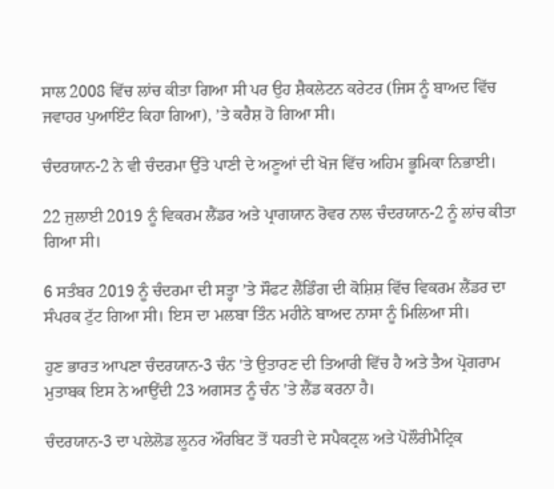ਸਾਲ 2008 ਵਿੱਚ ਲਾਂਚ ਕੀਤਾ ਗਿਆ ਸੀ ਪਰ ਉਹ ਸ਼ੈਕਲੇਟਨ ਕਰੇਟਰ (ਜਿਸ ਨੂੰ ਬਾਅਦ ਵਿੱਚ ਜਵਾਹਰ ਪੁਆਇੰਟ ਕਿਹਾ ਗਿਆ), ’ਤੇ ਕਰੈਸ਼ ਹੋ ਗਿਆ ਸੀ।

ਚੰਦਰਯਾਨ-2 ਨੇ ਵੀ ਚੰਦਰਮਾ ਉੱਤੇ ਪਾਣੀ ਦੇ ਅਣੂਆਂ ਦੀ ਖੋਜ ਵਿੱਚ ਅਹਿਮ ਭੂਮਿਕਾ ਨਿਭਾਈ।

22 ਜੁਲਾਈ 2019 ਨੂੰ ਵਿਕਰਮ ਲੈਂਡਰ ਅਤੇ ਪ੍ਰਾਗਯਾਨ ਰੋਵਰ ਨਾਲ ਚੰਦਰਯਾਨ-2 ਨੂੰ ਲਾਂਚ ਕੀਤਾ ਗਿਆ ਸੀ।

6 ਸਤੰਬਰ 2019 ਨੂੰ ਚੰਦਰਮਾ ਦੀ ਸਤ੍ਹਾ ’ਤੇ ਸੌਫਟ ਲੈਂਡਿੰਗ ਦੀ ਕੋਸ਼ਿਸ਼ ਵਿੱਚ ਵਿਕਰਮ ਲੈਂਡਰ ਦਾ ਸੰਪਰਕ ਟੁੱਟ ਗਿਆ ਸੀ। ਇਸ ਦਾ ਮਲਬਾ ਤਿੰਨ ਮਹੀਨੇ ਬਾਅਦ ਨਾਸਾ ਨੂੰ ਮਿਲਿਆ ਸੀ।

ਹੁਣ ਭਾਰਤ ਆਪਣਾ ਚੰਦਰਯਾਨ-3 ਚੰਨ 'ਤੇ ਉਤਾਰਣ ਦੀ ਤਿਆਰੀ ਵਿੱਚ ਹੈ ਅਤੇ ਤੈਅ ਪ੍ਰੋਗਰਾਮ ਮੁਤਾਬਕ ਇਸ ਨੇ ਆਉਂਦੀ 23 ਅਗਸਤ ਨੂੰ ਚੰਨ 'ਤੇ ਲੈਂਡ ਕਰਨਾ ਹੈ।

ਚੰਦਰਯਾਨ-3 ਦਾ ਪਲੇਲੋਡ ਲੂਨਰ ਔਰਬਿਟ ਤੋਂ ਧਰਤੀ ਦੇ ਸਪੈਕਟ੍ਰਲ ਅਤੇ ਪੋਲੌਰੀਮੈਟ੍ਰਿਕ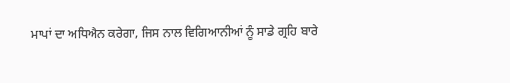ਮਾਪਾਂ ਦਾ ਅਧਿਐਨ ਕਰੇਗਾ, ਜਿਸ ਨਾਲ ਵਿਗਿਆਨੀਆਂ ਨੂੰ ਸਾਡੇ ਗ੍ਰਹਿ ਬਾਰੇ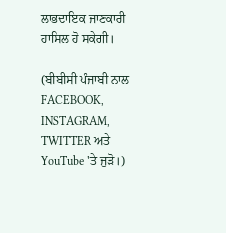ਲਾਭਦਾਇਕ ਜਾਣਕਾਰੀ ਹਾਸਿਲ ਹੋ ਸਕੇਗੀ।

(ਬੀਬੀਸੀ ਪੰਜਾਬੀ ਨਾਲ FACEBOOK, INSTAGRAM, TWITTER ਅਤੇ YouTube 'ਤੇ ਜੁੜੋ।)